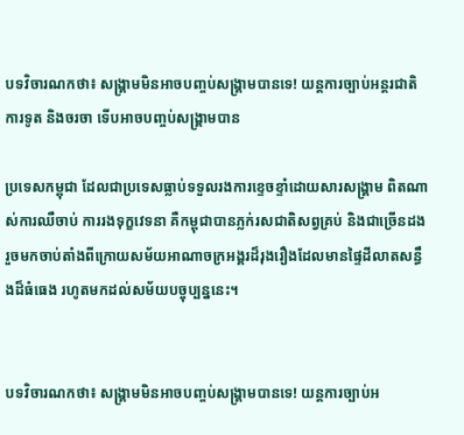បទវិចារណកថា៖ សង្គ្រាមមិនអាចបញ្ចប់សង្គ្រាមបានទេ! យន្តការច្បាប់អន្តរជាតិ ការទូត និងចរចា ទើបអាចបញ្ចប់សង្គ្រាមបាន

ប្រទេសកម្ពុជា ដែលជាប្រទេសធ្លាប់ទទួលរងការខ្ទេចខ្ទាំដោយសារសង្គ្រាម ពិតណាស់ការឈឺចាប់ ការរងទុក្ខវេទនា គឺកម្ពុជាបានភ្លក់រសជាតិសព្វគ្រប់ និងជាច្រើនដងរួចមកចាប់តាំងពីក្រោយសម័យអាណាចក្រអង្គរដ៏រុងរឿងដែលមានផ្ទៃដីលាតសន្ធឹងដ៏ធំធេង រហូតមកដល់សម័យបច្ចុប្បន្ននេះ។


បទវិចារណកថា៖ សង្គ្រាមមិនអាចបញ្ចប់សង្គ្រាមបានទេ! យន្តការច្បាប់អ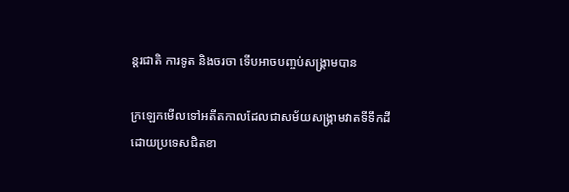ន្តរជាតិ ការទូត និងចរចា ទើបអាចបញ្ចប់សង្គ្រាមបាន

ក្រឡេកមើលទៅអតីតកាលដែលជាសម័យសង្គ្រាមវាតទីទឹកដីដោយប្រទេសជិតខា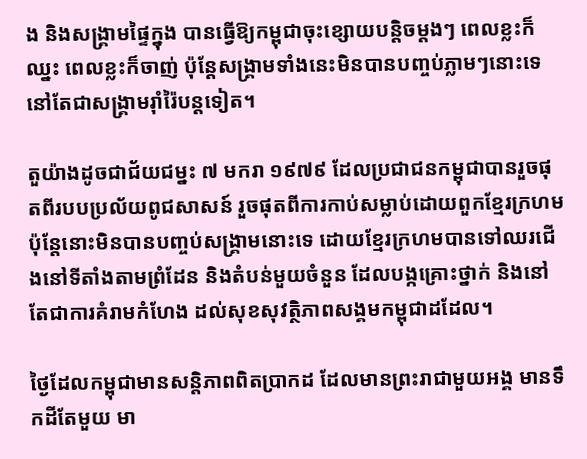ង និងសង្គ្រាមផ្ទៃក្នុង បានធ្វើឱ្យកម្ពុជាចុះខ្សោយបន្តិចម្តងៗ ពេលខ្លះក៏ឈ្នះ ពេលខ្លះក៏ចាញ់ ប៉ុន្តែសង្គ្រាមទាំងនេះមិនបានបញ្ចប់ភ្លាមៗនោះទេ នៅតែជាសង្គ្រាមរ៉ាំរ៉ៃបន្តទៀត។

តួយ៉ាងដូចជាជ័យជម្នះ ៧ មករា ១៩៧៩ ដែលប្រជាជនកម្ពុជាបានរួចផុតពីរបបប្រល័យពូជសាសន៍ រួចផុតពីការកាប់សម្លាប់ដោយពួកខ្មែរក្រហម ប៉ុន្តែនោះមិនបានបញ្ចប់សង្គ្រាមនោះទេ ដោយខ្មែរក្រហមបានទៅឈរជើងនៅទីតាំងតាមព្រំដែន និងតំបន់មួយចំនួន ដែលបង្កគ្រោះថ្នាក់ និងនៅតែជាការគំរាមកំហែង ដល់សុខសុវត្ថិភាពសង្គមកម្ពុជាដដែល។

ថ្ងៃដែលកម្ពុជាមានសន្តិភាពពិតប្រាកដ ដែលមានព្រះរាជាមួយអង្គ មានទឹកដីតែមួយ មា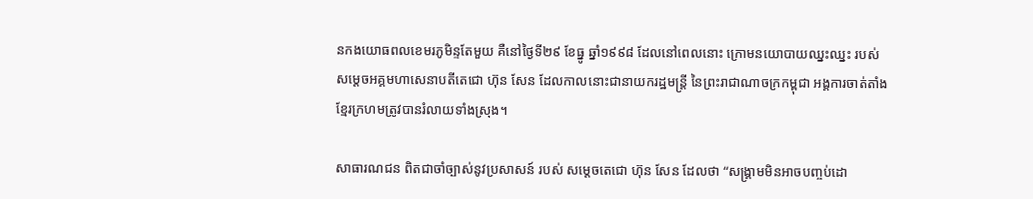នកងយោធពលខេមរភូមិន្ទតែមួយ គឺនៅថ្ងៃទី២៩ ខែធ្នូ ឆ្នាំ១៩៩៨ ដែលនៅពេលនោះ ក្រោមនយោបាយឈ្នះឈ្នះ របស់ សម្តេចអគ្គមហាសេនាបតីតេជោ ហ៊ុន សែន ដែលកាលនោះជានាយករដ្ឋមន្ត្រី នៃព្រះរាជាណាចក្រកម្ពុជា អង្គការចាត់តាំងខ្មែរក្រហមត្រូវបានរំលាយទាំងស្រុង។

សាធារណជន ពិតជាចាំច្បាស់នូវប្រសាសន៍ របស់ សម្តេចតេជោ ហ៊ុន សែន ដែលថា “សង្គ្រាមមិនអាចបញ្ចប់ដោ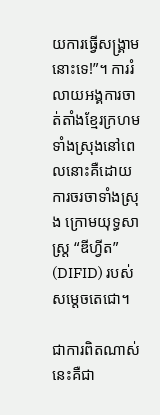យការធ្វើសង្គ្រាមនោះទេ!”។ ការរំលាយអង្គការចាត់តាំងខ្មែរក្រហមទាំងស្រុងនៅពេលនោះគឺដោយការចរចាទាំងស្រុង ក្រោមយុទ្ធសាស្រ្ត “ឌីហ្វីត” (DIFID) របស់ សម្តេចតេជោ។

ជាការពិតណាស់ នេះគឺជា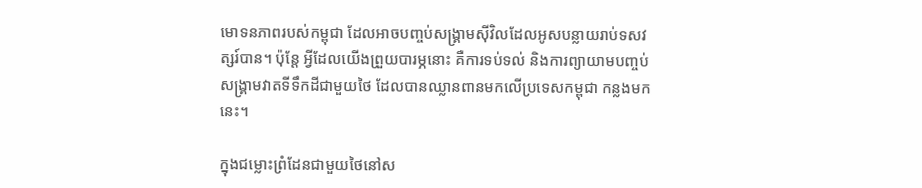មោទនភាពរបស់កម្ពុជា ដែលអាចបញ្ចប់សង្រ្គាមស៊ីវិលដែលអូសបន្លាយរាប់ទសវត្សរ៍បាន។ ប៉ុន្តែ អ្វីដែលយើងព្រួយបារម្ភនោះ គឺការទប់ទល់ និងការព្យាយាមបញ្ចប់សង្គ្រាមវាតទីទឹកដីជាមួយថៃ ដែលបានឈ្លានពានមកលើប្រទេសកម្ពុជា កន្លងមកនេះ។

ក្នុងជម្លោះព្រំដែនជាមួយថៃនៅស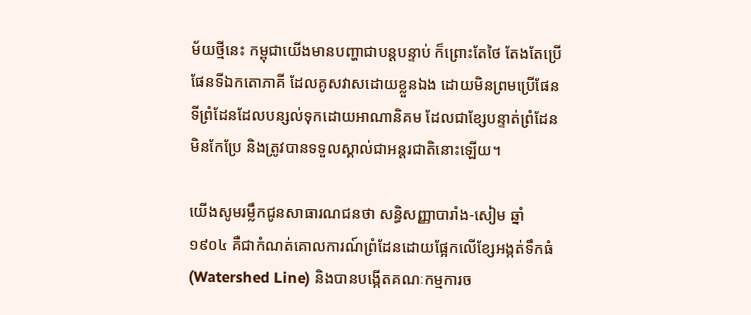ម័យថ្មីនេះ កម្ពុជាយើងមានបញ្ហាជាបន្តបន្ទាប់ ក៏ព្រោះតែថៃ តែងតែប្រើផែនទីឯកតោភាគី ដែលគូសវាសដោយខ្លួនឯង ដោយមិនព្រមប្រើផែនទីព្រំដែនដែលបន្សល់ទុកដោយអាណានិគម ដែលជាខ្សែបន្ទាត់ព្រំដែនមិនកែប្រែ និងត្រូវបានទទួលស្គាល់ជាអន្តរជាតិនោះឡើយ។

យើងសូមរម្លឹកជូនសាធារណជនថា សន្ធិសញ្ញាបារាំង-សៀម ឆ្នាំ១៩០៤ គឺជាកំណត់គោលការណ៍ព្រំដែនដោយផ្អែកលើខ្សែអង្កត់ទឹកធំ (Watershed Line) និងបានបង្កើតគណៈកម្មការច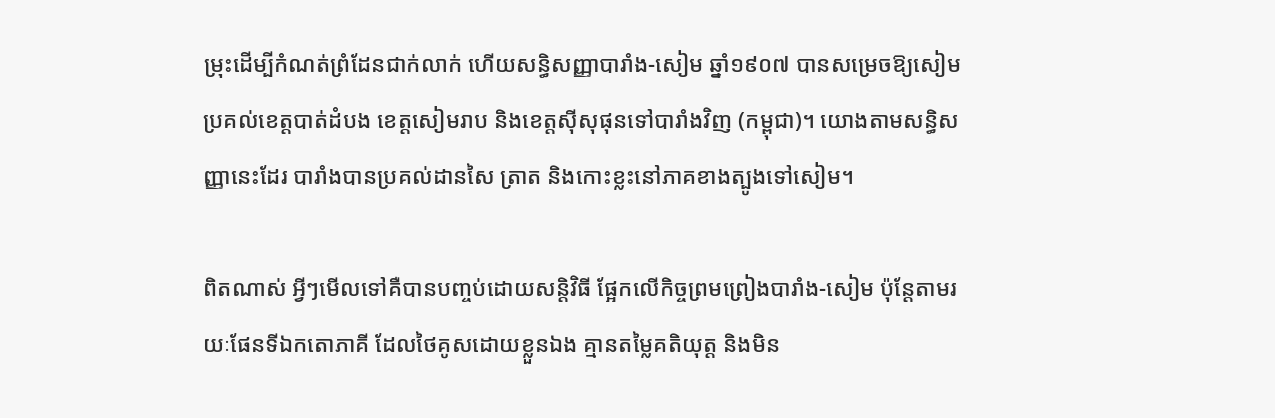ម្រុះដើម្បីកំណត់ព្រំដែនជាក់លាក់ ហើយសន្ធិសញ្ញាបារាំង-សៀម ឆ្នាំ១៩០៧ បានសម្រេចឱ្យសៀមប្រគល់ខេត្តបាត់ដំបង ខេត្តសៀមរាប និងខេត្តស៊ីសុផុនទៅបារាំងវិញ (កម្ពុជា)។ យោងតាមសន្ធិសញ្ញានេះដែរ បារាំងបានប្រគល់ដានសៃ ត្រាត និងកោះខ្លះនៅភាគខាងត្បូងទៅសៀម។

ពិតណាស់ អ្វីៗមើលទៅគឺបានបញ្ចប់ដោយសន្តិវិធី ផ្អែកលើកិច្ចព្រមព្រៀងបារាំង-សៀម ប៉ុន្តែតាមរយៈផែនទីឯកតោភាគី ដែលថៃគូសដោយខ្លួនឯង គ្មានតម្លៃគតិយុត្ត និងមិន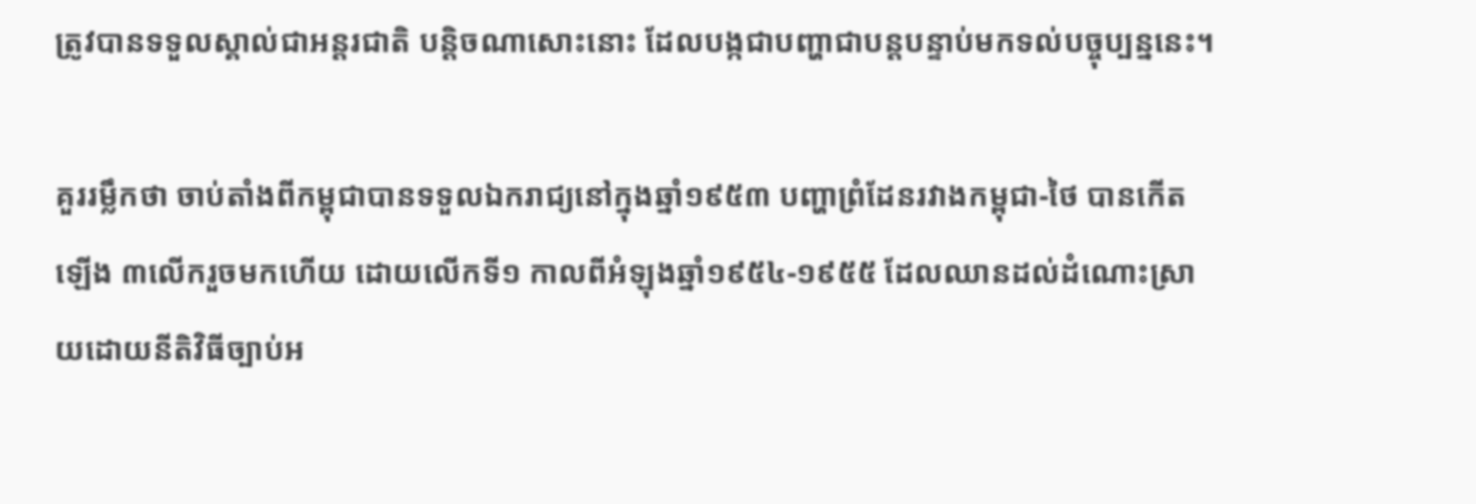ត្រូវបានទទួលស្គាល់ជាអន្តរជាតិ បន្តិចណាសោះនោះ ដែលបង្កជាបញ្ហាជាបន្តបន្ទាប់មកទល់បច្ចុប្បន្ននេះ។

គួររម្លឹកថា ចាប់តាំងពីកម្ពុជាបានទទួលឯករាជ្យនៅក្នុងឆ្នាំ១៩៥៣ បញ្ហាព្រំដែនរវាងកម្ពុជា-ថៃ បានកើតឡើង ៣លើករួចមកហើយ ដោយលើកទី១ កាលពីអំឡុងឆ្នាំ១៩៥៤-១៩៥៥ ដែលឈានដល់ដំណោះស្រាយដោយនីតិវិធីច្បាប់អ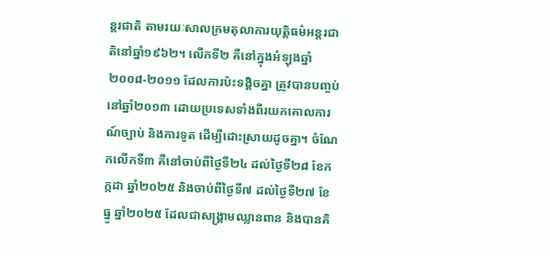ន្តរជាតិ តាមរយៈសាលក្រមតុលាការយុត្តិធម៌អន្តរជាតិនៅឆ្នាំ១៩៦២។ លើកទី២ គឺនៅក្នុងអំឡុងឆ្នាំ២០០៨-២០១១ ដែលការប៉ះទង្គិចគ្នា ត្រូវបានបញ្ចប់នៅឆ្នាំ២០១៣ ដោយប្រទេសទាំងពីរយកគោលការណ៍ច្បាប់ និងការទូត ដើម្បីដោះស្រាយដូចគ្នា។ ចំណែកលើកទី៣ គឺនៅចាប់ពីថ្ងៃទី២៤ ដល់ថ្ងៃទី២៨ ខែកក្កដា ឆ្នាំ២០២៥ និងចាប់ពីថ្ងៃទី៧ ដល់ថ្ងៃទី២៧ ខែធ្នូ ឆ្នាំ២០២៥ ដែលជាសង្គ្រាមឈ្លានពាន និងបានគិ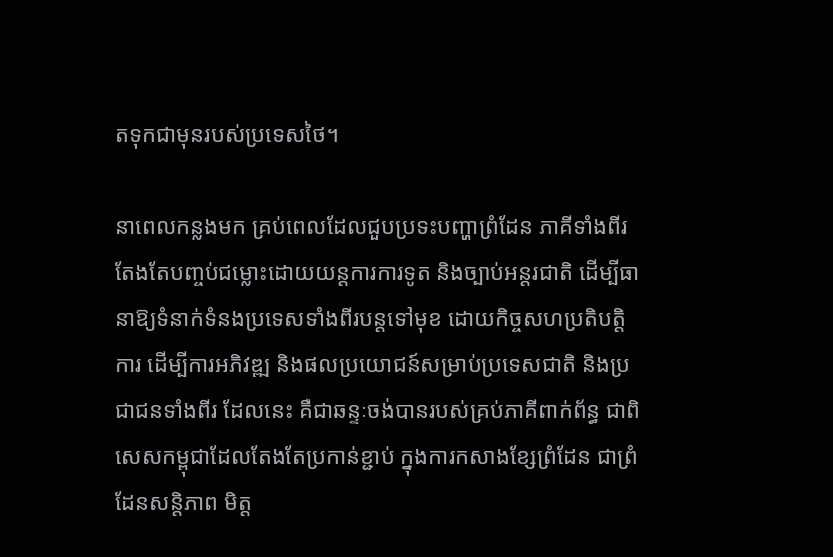តទុកជាមុនរបស់ប្រទេសថៃ។

នាពេលកន្លងមក គ្រប់ពេលដែលជួបប្រទះបញ្ហាព្រំដែន ភាគីទាំងពីរតែងតែបញ្ចប់ជម្លោះដោយយន្តការការទូត និងច្បាប់អន្តរជាតិ ដើម្បីធានាឱ្យទំនាក់ទំនងប្រទេសទាំងពីរបន្តទៅមុខ ដោយកិច្ចសហប្រតិបត្តិការ ដើម្បីការអភិវឌ្ឍ និងផលប្រយោជន៍សម្រាប់ប្រទេសជាតិ និងប្រជាជនទាំងពីរ ដែលនេះ គឺជាឆន្ទៈចង់បានរបស់គ្រប់ភាគីពាក់ព័ន្ធ ជាពិសេសកម្ពុជាដែលតែងតែប្រកាន់ខ្ជាប់ ក្នុងការកសាងខ្សែព្រំដែន ជាព្រំដែនសន្តិភាព មិត្ត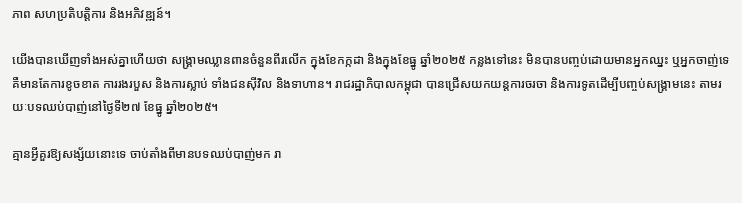ភាព សហប្រតិបត្តិការ និងអភិវឌ្ឍន៍។

យើងបានឃើញទាំងអស់គ្នាហើយថា សង្គ្រាមឈ្លានពានចំនួនពីរលើក ក្នុងខែកក្កដា និងក្នុងខែធ្នូ ឆ្នាំ២០២៥ កន្លងទៅនេះ មិនបានបញ្ចប់ដោយមានអ្នកឈ្នះ ឬអ្នកចាញ់ទេ គឺមានតែការខូចខាត ការរងរបួស និងការស្លាប់ ទាំងជនស៊ីវិល និងទាហាន។ រាជរដ្ឋាភិបាលកម្ពុជា បានជ្រើសយកយន្តការចរចា និងការទូតដើម្បីបញ្ចប់សង្គ្រាមនេះ តាមរយៈបទឈប់បាញ់នៅថ្ងៃទី២៧ ខែធ្នូ ឆ្នាំ២០២៥។

គ្មានអ្វីគួរឱ្យសង្ស័យនោះទេ ចាប់តាំងពីមានបទឈប់បាញ់មក រា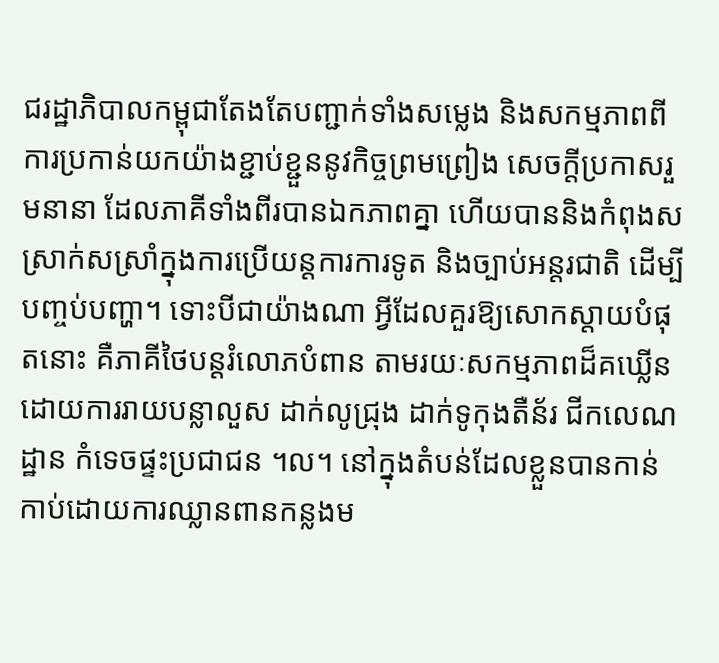ជរដ្ឋាភិបាលកម្ពុជាតែងតែបញ្ជាក់ទាំងសម្លេង និងសកម្មភាពពីការប្រកាន់យកយ៉ាងខ្ជាប់ខ្ជួននូវកិច្ចព្រមព្រៀង សេចក្តីប្រកាសរួមនានា ដែលភាគីទាំងពីរបានឯកភាពគ្នា ហើយបាននិងកំពុងសស្រាក់សស្រាំក្នុងការប្រើយន្តការការទូត និងច្បាប់អន្តរជាតិ ដើម្បីបញ្ចប់បញ្ហា។ ទោះបីជាយ៉ាងណា អ្វីដែលគួរឱ្យសោកស្តាយបំផុតនោះ គឺភាគីថៃបន្តរំលោភបំពាន តាមរយៈសកម្មភាពដ៏គឃ្លើនដោយការរាយបន្លាលួស ដាក់លូជ្រុង ដាក់ទូកុងតឺន័រ ជីកលេណដ្ឋាន កំទេចផ្ទះប្រជាជន ។ល។ នៅក្នុងតំបន់ដែលខ្លួនបានកាន់កាប់ដោយការឈ្លានពានកន្លងម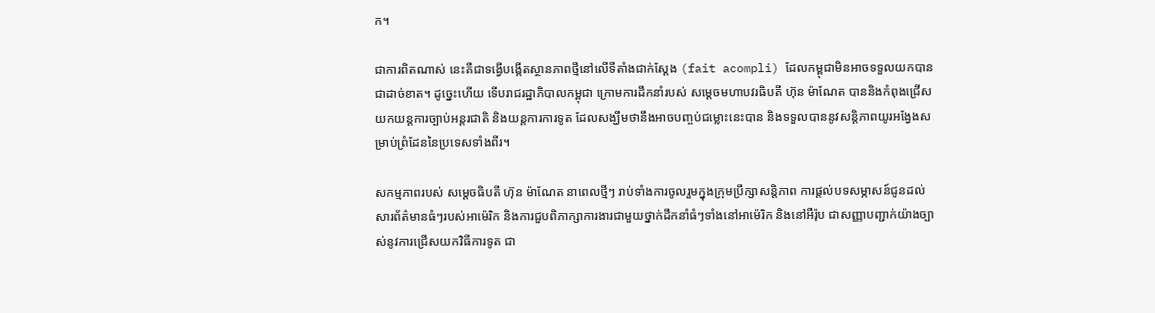ក។

ជាការពិតណាស់ នេះគឺជាទង្វើបង្កើតស្ថានភាពថ្មីនៅលើទីតាំងជាក់ស្តែង (fait acompli) ដែលកម្ពុជាមិនអាចទទួលយកបានជាដាច់ខាត។ ដូច្នេះហើយ ទើបរាជរដ្ឋាភិបាលកម្ពុជា ក្រោមការដឹកនាំរបស់ សម្តេចមហាបវរធិបតី ហ៊ុន ម៉ាណែត បាននិងកំពុងជ្រើសយកយន្តការច្បាប់អន្តរជាតិ និងយន្តការការទូត ដែលសង្ឃឹមថានឹងអាចបញ្ចប់ជម្លោះនេះបាន និងទទួលបាននូវសន្តិភាពយូរអង្វែងសម្រាប់ព្រំដែននៃប្រទេសទាំងពីរ។

សកម្មភាពរបស់ សម្តេចធិបតី ហ៊ុន ម៉ាណែត នាពេលថ្មីៗ រាប់ទាំងការចូលរួមក្នុងក្រុមប្រឹក្សាសន្តិភាព ការផ្តល់បទសម្ភាសន៍ជូនដល់សារព័ត៌មានធំៗរបស់អាម៉េរិក និងការជួបពិភាក្សាការងារជាមួយថ្នាក់ដឹកនាំធំៗទាំងនៅអាម៉េរិក និងនៅអឺរ៉ុប ជាសញ្ញាបញ្ជាក់យ៉ាងច្បាស់នូវការជ្រើសយកវិធីការទូត ជា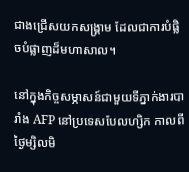ជាងជ្រើសយកសង្គ្រាម ដែលជាការបំផ្លិចបំផ្លាញដ៏មហាសាល។

នៅក្នុងកិច្ចសម្ភាសន៍ជាមួយទីភ្នាក់ងារបារាំង AFP នៅប្រទេសបែលហ្សិក កាលពីថ្ងៃម្សិលមិ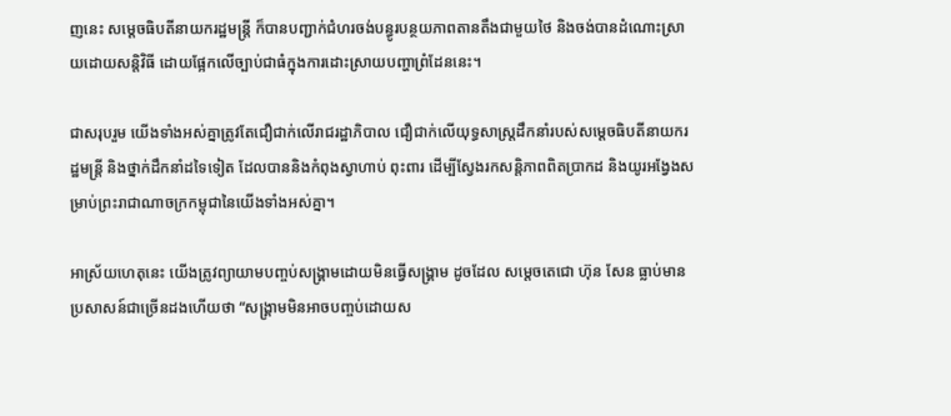ញនេះ សម្តេចធិបតីនាយករដ្ឋមន្ត្រី ក៏បានបញ្ជាក់ជំហរចង់បន្ធូរបន្ថយភាពតានតឹងជាមួយថៃ និងចង់បានដំណោះស្រាយដោយសន្តិវិធី ដោយផ្អែកលើច្បាប់ជាធំក្នុងការដោះស្រាយបញ្ហាព្រំដែននេះ។

ជាសរុបរួម យើងទាំងអស់គ្នាត្រូវតែជឿជាក់លើរាជរដ្ឋាភិបាល ជឿជាក់លើយុទ្ធសាស្រ្តដឹកនាំរបស់សម្តេចធិបតីនាយករដ្ឋមន្ត្រី និងថ្នាក់ដឹកនាំដទៃទៀត ដែលបាននិងកំពុងស្វាហាប់ ពុះពារ ដើម្បីស្វែងរកសន្តិភាពពិតប្រាកដ និងយូរអង្វែងសម្រាប់ព្រះរាជាណាចក្រកម្ពុជានៃយើងទាំងអស់គ្នា។

អាស្រ័យហេតុនេះ យើងត្រូវព្យាយាមបញ្ចប់សង្គ្រាមដោយមិនធ្វើសង្គ្រាម ដូចដែល សម្តេចតេជោ ហ៊ុន សែន ធ្លាប់មានប្រសាសន៍ជាច្រើនដងហើយថា “សង្រ្គាមមិនអាចបញ្ចប់ដោយស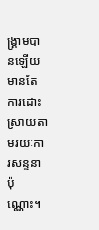ង្រ្គាមបានឡើយ មានតែការដោះស្រាយតាមរយៈការសន្ទនាប៉ុណ្ណោះ។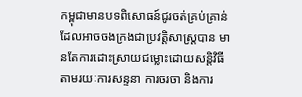កម្ពុជាមានបទពិសោធន៍ជូរចត់គ្រប់គ្រាន់ដែលអាចចងក្រងជាប្រវត្តិសាស្រ្តបាន មានតែការដោះស្រាយជម្លោះដោយសន្តិវិធី តាមរយៈការសន្ទនា ការចរចា និងការ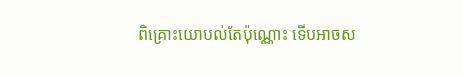ពិគ្រោះយោបល់តែប៉ុណ្ណោះ ទើបអាចស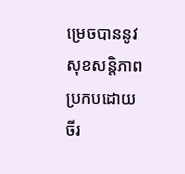ម្រេចបាននូវសុខសន្តិភាពប្រកបដោយចីរ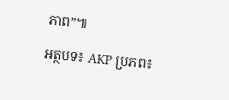ភាព”៕

អត្ថបទ៖ AKP ប្រភព៖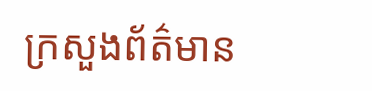ក្រសួងព័ត៌មាន